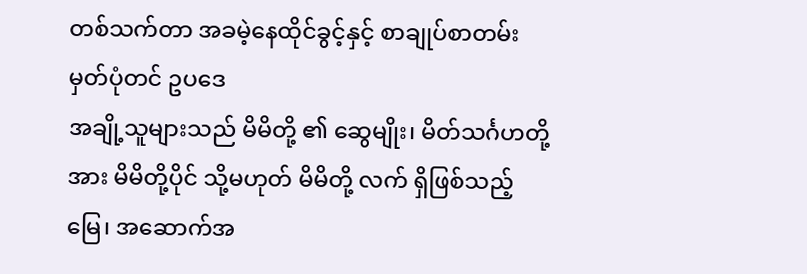တစ်သက်တာ အခမဲ့နေထိုင်ခွင့်နှင့် စာချုပ်စာတမ်း မှတ်ပုံတင် ဥပဒေ
အချို့သူများသည် မိမိတို့ ၏ ဆွေမျိုး၊ မိတ်သင်္ဂဟတို့အား မိမိတို့ပိုင် သို့မဟုတ် မိမိတို့ လက် ရှိဖြစ်သည့် မြေ၊ အဆောက်အ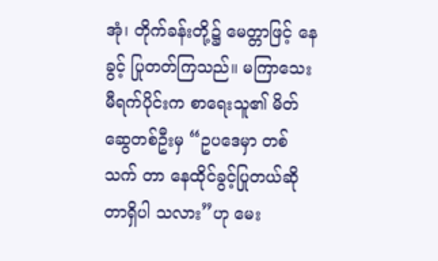အုံ၊ တိုက်ခန်းတို့၌ မေတ္တာဖြင့် နေခွင့် ပြုတတ်ကြသည်။ မကြာသေးမီရက်ပိုင်းက စာရေးသူ၏ မိတ်ဆွေတစ်ဦးမှ “ဥပဒေမှာ တစ်သက် တာ နေထိုင်ခွင့်ပြုတယ်ဆိုတာရှိပါ သလား”ဟု မေး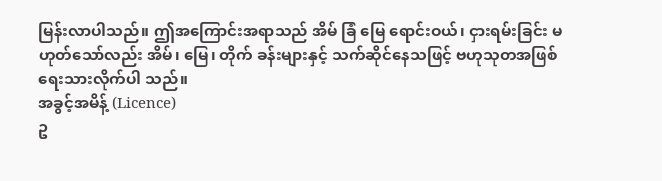မြန်းလာပါသည်။ ဤအကြောင်းအရာသည် အိမ် ခြံ မြေ ရောင်းဝယ်၊ ငှားရမ်းခြင်း မ ဟုတ်သော်လည်း အိမ်၊ မြေ၊ တိုက် ခန်းများနှင့် သက်ဆိုင်နေသဖြင့် ဗဟုသုတအဖြစ် ရေးသားလိုက်ပါ သည်။
အခွင့်အမိန့် (Licence)
ဥ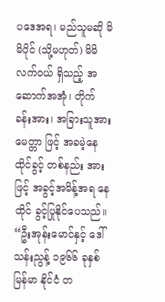ပဒေအရ၊ မည်သူမဆို မိမိပိုင် (သို့မဟုတ်) မိမိလက်ဝယ် ရှိသည့် အဆောက်အအုံ၊ တိုက် ခန်းအား၊ အခြားသူအား မေတ္တာ ဖြင့် အခမဲ့နေထိုင်ခွင့် တစ်နည်း အားဖြင့် အခွင့်အမိန့်အရ နေထိုင် ခွင့်ပြုနိုင်ပေသည်။
“ဦးအုန်းမောင်နှင့် ဒေါ် သန်းညွန့် ၁၉၆၆ ခုနှစ် မြန်မာ နိုင်ငံ တ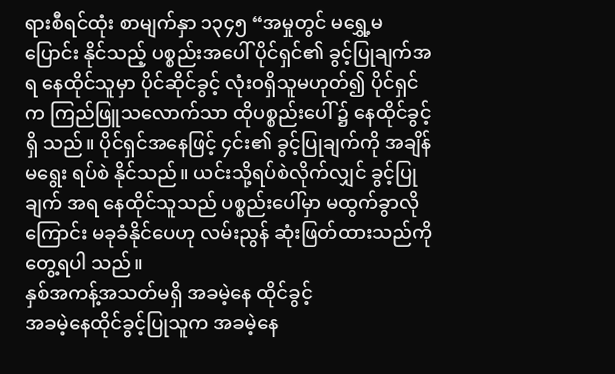ရားစီရင်ထုံး စာမျက်နှာ ၁၃၄၅ “အမှုတွင် မရွှေ့မပြောင်း နိုင်သည့် ပစ္စည်းအပေါ် ပိုင်ရှင်၏ ခွင့်ပြုချက်အရ နေထိုင်သူမှာ ပိုင်ဆိုင်ခွင့် လုံးဝရှိသူမဟုတ်၍ ပိုင်ရှင်က ကြည်ဖြူသလောက်သာ ထိုပစ္စည်းပေါ် ၌ နေထိုင်ခွင့်ရှိ သည်။ ပိုင်ရှင်အနေဖြင့် ၄င်း၏ ခွင့်ပြုချက်ကို အချိန်မရွေး ရပ်စဲ နိုင်သည်။ ယင်းသို့ရပ်စဲလိုက်လျှင် ခွင့်ပြုချက် အရ နေထိုင်သူသည် ပစ္စည်းပေါ်မှာ မထွက်ခွာလို ကြောင်း မခုခံနိုင်ပေဟု လမ်းညွန် ဆုံးဖြတ်ထားသည်ကို တွေ့ရပါ သည်။
နှစ်အကန့်အသတ်မရှိ အခမဲ့နေ ထိုင်ခွင့်
အခမဲ့နေထိုင်ခွင့်ပြုသူက အခမဲ့နေ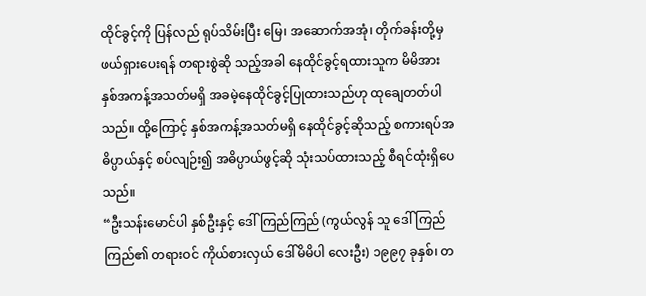ထိုင်ခွင့်ကို ပြန်လည် ရုပ်သိမ်းပြီး မြေ၊ အဆောက်အအုံ၊ တိုက်ခန်းတို့မှ ဖယ်ရှားပေးရန် တရားစွဲဆို သည့်အခါ နေထိုင်ခွင့်ရထားသူက မိမိအား နှစ်အကန့်အသတ်မရှိ အခမဲ့နေထိုင်ခွင့်ပြုထားသည်ဟု ထုချေတတ်ပါသည်။ ထို့ကြောင့် နှစ်အကန့်အသတ်မရှိ နေထိုင်ခွင့်ဆိုသည့် စကားရပ်အဓိပ္ပာယ်နှင့် စပ်လျဉ်း၍ အဓိပ္ပာယ်ဖွင့်ဆို သုံးသပ်ထားသည့် စီရင်ထုံးရှိပေသည်။
“ဦးသန်းမောင်ပါ နှစ်ဦးနှင့် ဒေါ်ကြည်ကြည် (ကွယ်လွန် သူ ဒေါ်ကြည်ကြည်၏ တရားဝင် ကိုယ်စားလှယ် ဒေါ်မိမိပါ လေးဦး) ၁၉၉၇ ခုနှစ်၊ တ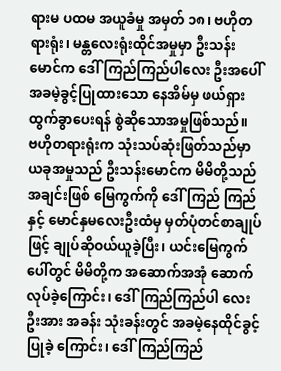ရားမ ပထမ အယူခံမှု အမှတ် ၁၈၊ ဗဟိုတရားရုံး၊ မန္တလေးရုံးထိုင်အမှုမှာ ဦးသန်း မောင်က ဒေါ်ကြည်ကြည်ပါလေး ဦးအပေါ် အခမဲ့ခွင့်ပြုထားသော နေအိမ်မှ ဖယ်ရှားထွက်ခွာပေးရန် စွဲဆိုသောအမှုဖြစ်သည်။
ဗဟိုတရားရုံးက သုံးသပ်ဆုံးဖြတ်သည်မှာ ယခုအမှုသည် ဦးသန်းမောင်က မိမိတို့သည် အချင်းဖြစ် မြေကွက်ကို ဒေါ်ကြည် ကြည်နှင့် မောင်နှမလေးဦးထံမှ မှတ်ပုံတင်စာချုပ်ဖြင့် ချုပ်ဆိုဝယ်ယူခဲ့ပြီး၊ ယင်းမြေကွက်ပေါ်တွင် မိမိတို့က အဆောက်အအုံ ဆောက် လုပ်ခဲ့ကြောင်း၊ ဒေါ်ကြည်ကြည်ပါ လေးဦးအား အခန်း သုံးခန်းတွင် အခမဲ့နေထိုင်ခွင့်ပြုခဲ့ ကြောင်း၊ ဒေါ်ကြည်ကြည်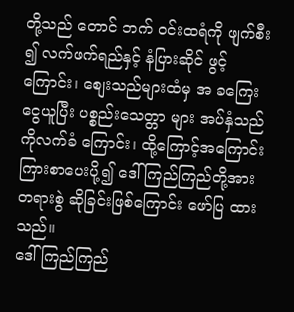တို့သည် တောင် ဘက် ဝင်းထရံကို ဖျက်စီး ၍ လက်ဖက်ရည်နှင့် နံပြားဆိုင် ဖွင့်ကြောင်း၊ စျေးသည်များထံမှ အ ခကြေးငွေယူပြီး ပစ္စည်းသေတ္တာ များ အပ်နှံသည်ကိုလက်ခံ ကြောင်း၊ ထို့ကြောင့်အကြောင်းကြားစာပေးပို့၍ ဒေါ်ကြည်ကြည်တို့အား တရားစွဲ ဆိုခြင်းဖြစ်ကြောင်း ဖော်ပြ ထားသည်။
ဒေါ်ကြည်ကြည်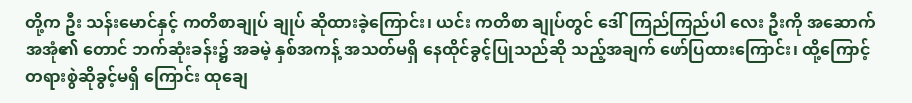တို့က ဦး သန်းမောင်နှင့် ကတိစာချုပ် ချုပ် ဆိုထားခဲ့ကြောင်း၊ ယင်း ကတိစာ ချုပ်တွင် ဒေါ်ကြည်ကြည်ပါ လေး ဦးကို အဆောက်အအုံ၏ တောင် ဘက်ဆုံးခန်း၌ အခမဲ့ နှစ်အကန့် အသတ်မရှိ နေထိုင်ခွင့်ပြုသည်ဆို သည့်အချက် ဖော်ပြထားကြောင်း၊ ထို့ကြောင့် တရားစွဲဆိုခွင့်မရှိ ကြောင်း ထုချေ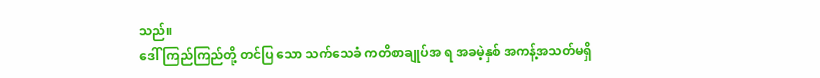သည်။
ဒေါ်ကြည်ကြည်တို့ တင်ပြ သော သက်သေခံ ကတိစာချုပ်အ ရ အခမဲ့နှစ် အကန့်အသတ်မရှိ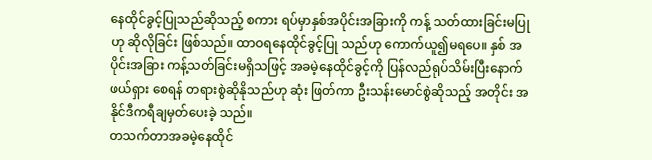နေထိုင်ခွင့်ပြုသည်ဆိုသည့် စကား ရပ်မှာနှစ်အပိုင်းအခြားကို ကန့် သတ်ထားခြင်းမပြုဟု ဆိုလိုခြင်း ဖြစ်သည်။ ထာဝရနေထိုင်ခွင့်ပြု သည်ဟု ကောက်ယူ၍မရပေ။ နှစ် အပိုင်းအခြား ကန့်သတ်ခြင်းမရှိသဖြင့် အခမဲ့နေထိုင်ခွင့်ကို ပြန်လည်ရုပ်သိမ်းပြီးနောက် ဖယ်ရှား စေရန် တရားစွဲဆိုနိုသည်ဟု ဆုံး ဖြတ်ကာ ဦးသန်းမောင်စွဲဆိုသည့် အတိုင်း အနိုင်ဒီကရီချမှတ်ပေးခဲ့ သည်။
တသက်တာအခမဲ့နေထိုင်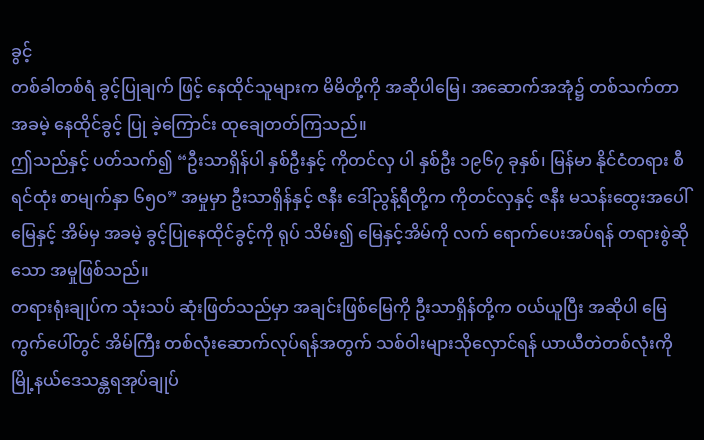ခွင့်
တစ်ခါတစ်ရံ ခွင့်ပြုချက် ဖြင့် နေထိုင်သူများက မိမိတို့ကို အဆိုပါမြေ၊ အဆောက်အအုံ၌ တစ်သက်တာ အခမဲ့ နေထိုင်ခွင့် ပြု ခဲ့ကြောင်း ထုချေတတ်ကြသည်။
ဤသည်နှင့် ပတ်သက်၍ “ဦးသာရှိန်ပါ နှစ်ဦးနှင့် ကိုတင်လှ ပါ နှစ်ဦး ၁၉၆၇ ခုနှစ်၊ မြန်မာ နိုင်ငံတရား စီရင်ထုံး စာမျက်နှာ ၆၅ဝ” အမှုမှာ ဦးသာရှိန်နှင့် ဇနီး ဒေါ်ညွန့်ရီတို့က ကိုတင်လှနှင့် ဇနီး မသန်းထွေးအပေါ် မြေနှင့် အိမ်မှ အခမဲ့ ခွင့်ပြုနေထိုင်ခွင့်ကို ရုပ် သိမ်း၍ မြေနှင့်အိမ်ကို လက် ရောက်ပေးအပ်ရန် တရားစွဲဆို သော အမှုဖြစ်သည်။
တရားရုံးချုပ်က သုံးသပ် ဆုံးဖြတ်သည်မှာ အချင်းဖြစ်မြေကို ဦးသာရှိန်တို့က ဝယ်ယူပြီး အဆိုပါ မြေကွက်ပေါ်တွင် အိမ်ကြီး တစ်လုံးဆောက်လုပ်ရန်အတွက် သစ်ဝါးများသိုလှောင်ရန် ယာယီတဲတစ်လုံးကို မြို့နယ်ဒေသန္တရအုပ်ချုပ်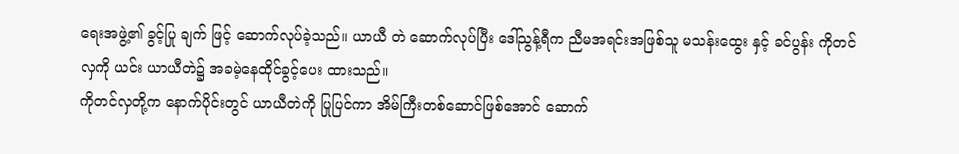ရေးအဖွဲ့၏ ခွင့်ပြု ချက် ဖြင့် ဆောက်လုပ်ခဲ့သည်။ ယာယီ တဲ ဆောက်လုပ်ပြီး ဒေါ်ညွန့်ရီက ညီမအရင်းအဖြစ်သူ မသန်းထွေး နှင့် ခင်ပွန်း ကိုတင်လှကို ယင်း ယာယီတဲ၌ အခမဲ့နေထိုင်ခွင့်ပေး ထားသည်။
ကိုတင်လှတို့က နောက်ပိုင်းတွင် ယာယီတဲကို ပြုပြင်ကာ အိမ်ကြီးတစ်ဆောင်ဖြစ်အောင် ဆောက်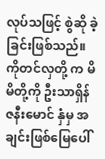လုပ်သဖြင့် စွဲဆို ခဲ့ခြင်းဖြစ်သည်။ ကိုတင်လှတို့ က မိမိတို့ကို ဦးသာရှိန် ဇနီးမောင် နှံမှ အချင်းဖြစ်မြေပေါ်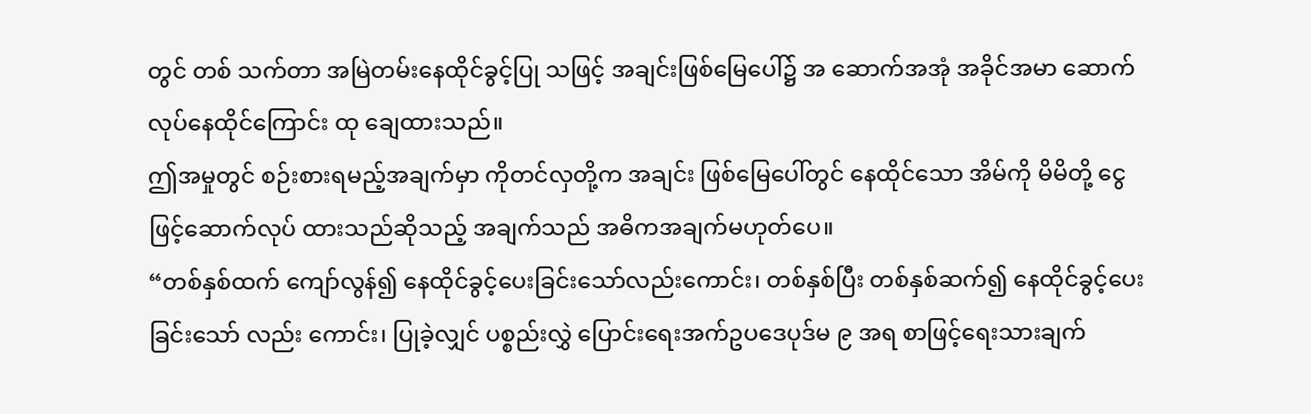တွင် တစ် သက်တာ အမြဲတမ်းနေထိုင်ခွင့်ပြု သဖြင့် အချင်းဖြစ်မြေပေါ်၌ အ ဆောက်အအုံ အခိုင်အမာ ဆောက်လုပ်နေထိုင်ကြောင်း ထု ချေထားသည်။
ဤအမှုတွင် စဉ်းစားရမည့်အချက်မှာ ကိုတင်လှတို့က အချင်း ဖြစ်မြေပေါ်တွင် နေထိုင်သော အိမ်ကို မိမိတို့ ငွေဖြင့်ဆောက်လုပ် ထားသည်ဆိုသည့် အချက်သည် အဓိကအချက်မဟုတ်ပေ။
“တစ်နှစ်ထက် ကျော်လွန်၍ နေထိုင်ခွင့်ပေးခြင်းသော်လည်းကောင်း၊ တစ်နှစ်ပြီး တစ်နှစ်ဆက်၍ နေထိုင်ခွင့်ပေးခြင်းသော် လည်း ကောင်း၊ ပြုခဲ့လျှင် ပစ္စည်းလွှဲ ပြောင်းရေးအက်ဥပဒေပုဒ်မ ၉ အရ စာဖြင့်ရေးသားချက်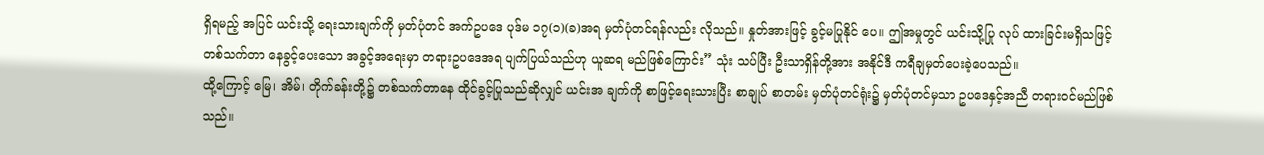ရှိရမည့် အပြင် ယင်းသို့ ရေးသားချက်ကို မှတ်ပုံတင် အက်ဥပဒေ ပုဒ်မ ၁၇(၁)(ခ)အရ မှတ်ပုံတင်ရန်လည်း လိုသည်။ နှုတ်အားဖြင့် ခွင့်မပြုနိုင် ပေ။ ဤအမှုတွင် ယင်းသို့ပြု လုပ် ထားခြင်းမရှိသဖြင့် တစ်သက်တာ နေခွင့်ပေးသော အခွင့်အရေးမှာ တရားဥပဒေအရ ပျက်ပြယ်သည်ဟု ယူဆရ မည်ဖြစ်ကြောင်း” သုံး သပ်ပြီး ဦးသာရှိန်တို့အား အနိုင်ဒီ ကရီချမှတ်ပေးခဲ့ပေသည်။
ထို့ကြောင့် မြေ၊ အိမ်၊ တိုက်ခန်းတို့၌ တစ်သက်တာနေ ထိုင်ခွင့်ပြုသည်ဆိုလျှင် ယင်းအ ချက်ကို စာဖြင့်ရေးသားပြီး စာချုပ် စာတမ်း မှတ်ပုံတင်ရုံး၌ မှတ်ပုံတင်မှသာ ဥပဒေနှင့်အညီ တရားဝင်မည်ဖြစ်သည်။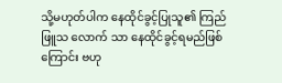သို့မဟုတ်ပါက နေထိုင်ခွင့်ပြုသူ၏ ကြည်ဖြူသ လောက် သာ နေထိုင်ခွင့်ရမည်ဖြစ် ကြောင်း ဗဟု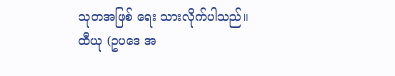သုတအဖြစ် ရေး သားလိုက်ပါသည်။
ထီယု (ဥပဒေ အ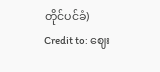တိုင်ပင်ခံ)
Credit to: ဈေး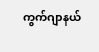ကွက်ဂျာနယ်